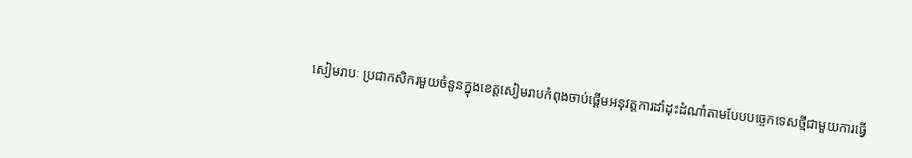សៀមរាបៈ ប្រជាកសិករមួយចំនួនក្នុងខេត្តសៀមរាបកំពុងចាប់ផ្ដើមអនុវត្តការដាំដុះដំណាំតាមបែបបច្ចេកទេសថ្មីជាមួយការធ្វើ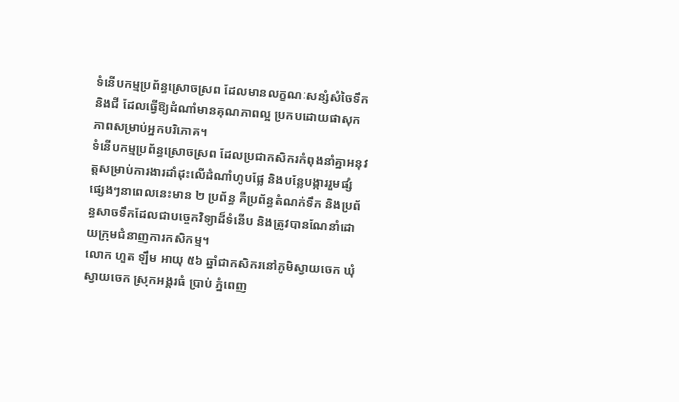ទំនើបកម្មប្រព័ន្ធស្រោចស្រព ដែលមានលក្ខណៈសន្សំសំចៃទឹក និងជី ដែលធ្វើឱ្យដំណាំមានគុណភាពល្អ ប្រកបដោយផាសុកភាពសម្រាប់អ្នកបរិភោគ។
ទំនើបកម្មប្រព័ន្ធស្រោចស្រព ដែលប្រជាកសិករកំពុងនាំគ្នាអនុវត្តសម្រាប់ការងារដាំដុះលើដំណាំហូបផ្លែ និងបន្លែបង្ការរួមផ្សំផ្សេងៗនាពេលនេះមាន ២ ប្រព័ន្ធ គឺប្រព័ន្ធតំណក់ទឹក និងប្រព័ន្ធសាចទឹកដែលជាបច្ចេកវិទ្យាដ៏ទំនើប និងត្រូវបានណែនាំដោយក្រុមជំនាញការកសិកម្ម។
លោក ហួត ឡឹម អាយុ ៥៦ ឆ្នាំជាកសិករនៅភូមិស្វាយចេក ឃុំស្វាយចេក ស្រុកអង្គរធំ ប្រាប់ ភ្នំពេញ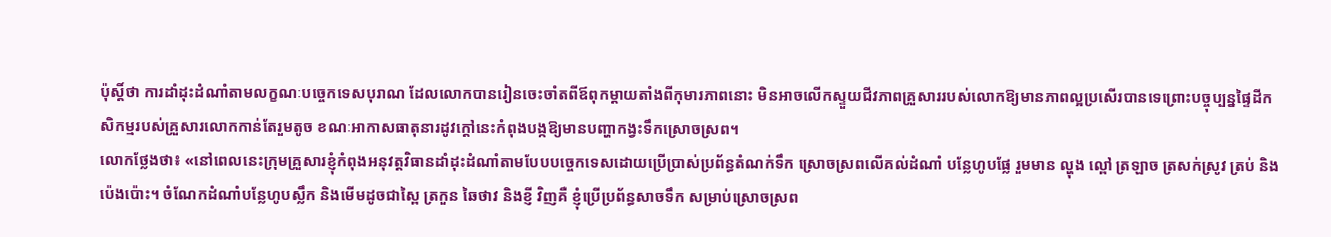ប៉ុស្តិ៍ថា ការដាំដុះដំណាំតាមលក្ខណៈបច្ចេកទេសបុរាណ ដែលលោកបានរៀនចេះចាំតពីឪពុកម្ដាយតាំងពីកុមារភាពនោះ មិនអាចលើកស្ទួយជីវភាពគ្រួសាររបស់លោកឱ្យមានភាពល្អប្រសើរបានទេព្រោះបច្ចុប្បន្នផ្ទៃដីកសិកម្មរបស់គ្រួសារលោកកាន់តែរួមតូច ខណៈអាកាសធាតុនារដូវក្ដៅនេះកំពុងបង្កឱ្យមានបញ្ហាកង្វះទឹកស្រោចស្រព។
លោកថ្លែងថា៖ «នៅពេលនេះក្រុមគ្រួសារខ្ញុំកំពុងអនុវត្តវិធានដាំដុះដំណាំតាមបែបបច្ចេកទេសដោយប្រើប្រាស់ប្រព័ន្ធតំណក់ទឹក ស្រោចស្រពលើគល់ដំណាំ បន្លែហូបផ្លែ រួមមាន ល្ហុង ល្ពៅ ត្រឡាច ត្រសក់ស្រូវ ត្រប់ និងប៉េងប៉ោះ។ ចំណែកដំណាំបន្លែហូបស្លឹក និងមើមដូចជាស្ពៃ ត្រកួន ឆៃថាវ និងខ្ញី វិញគឺ ខ្ញុំប្រើប្រព័ន្ធសាចទឹក សម្រាប់ស្រោចស្រព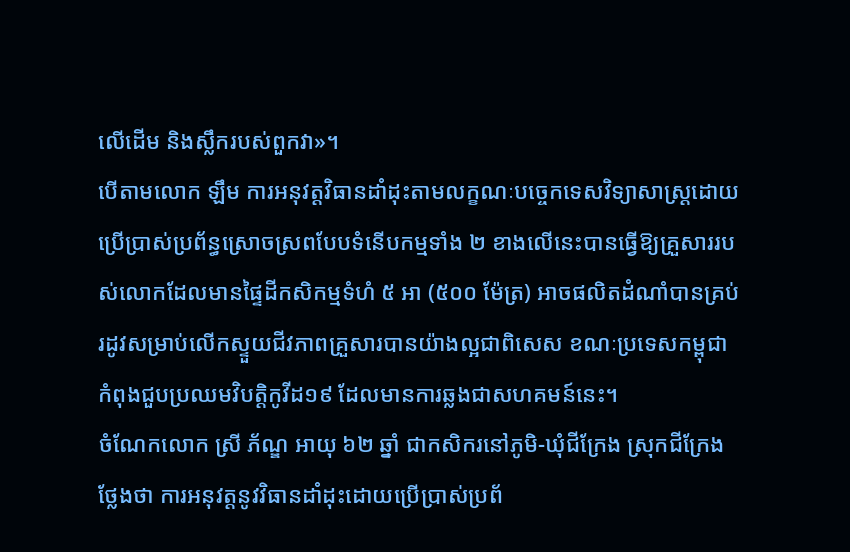លើដើម និងស្លឹករបស់ពួកវា»។
បើតាមលោក ឡឹម ការអនុវត្តវិធានដាំដុះតាមលក្ខណៈបច្ចេកទេសវិទ្យាសាស្ត្រដោយប្រើប្រាស់ប្រព័ន្ធស្រោចស្រពបែបទំនើបកម្មទាំង ២ ខាងលើនេះបានធ្វើឱ្យគ្រួសាររបស់លោកដែលមានផ្ទៃដីកសិកម្មទំហំ ៥ អា (៥០០ ម៉ែត្រ) អាចផលិតដំណាំបានគ្រប់រដូវសម្រាប់លើកស្ទួយជីវភាពគ្រួសារបានយ៉ាងល្អជាពិសេស ខណៈប្រទេសកម្ពុជាកំពុងជួបប្រឈមវិបត្តិកូវីដ១៩ ដែលមានការឆ្លងជាសហគមន៍នេះ។
ចំណែកលោក ស្រី ភ័ណ្ឌ អាយុ ៦២ ឆ្នាំ ជាកសិករនៅភូមិ-ឃុំជីក្រែង ស្រុកជីក្រែង ថ្លែងថា ការអនុវត្តនូវវិធានដាំដុះដោយប្រើប្រាស់ប្រព័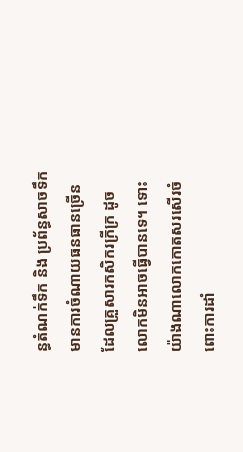ន្ធតំណក់ទឹក និង ប្រព័ន្ធសាចទឹកមានការចំណាយធនធានច្រើន ដែលគ្រួសារកសិករក្រីក្រ ដូចលោកមិនអាចធ្វើបានទេ។ ទោះយ៉ាងណាលោកកោតសរសើរចំពោះការដាំ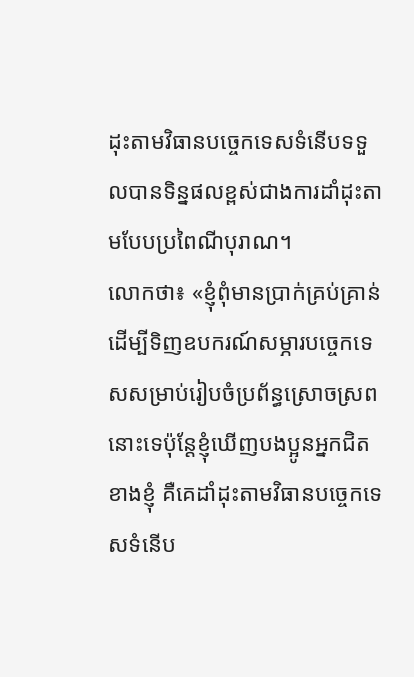ដុះតាមវិធានបច្ចេកទេសទំនើបទទួលបានទិន្នផលខ្ពស់ជាងការដាំដុះតាមបែបប្រពៃណីបុរាណ។
លោកថា៖ «ខ្ញុំពុំមានប្រាក់គ្រប់គ្រាន់ ដើម្បីទិញឧបករណ៍សម្ភារបច្ចេកទេសសម្រាប់រៀបចំប្រព័ន្ធស្រោចស្រពនោះទេប៉ុន្តែខ្ញុំឃើញបងប្អូនអ្នកជិតខាងខ្ញុំ គឺគេដាំដុះតាមវិធានបច្ចេកទេសទំនើប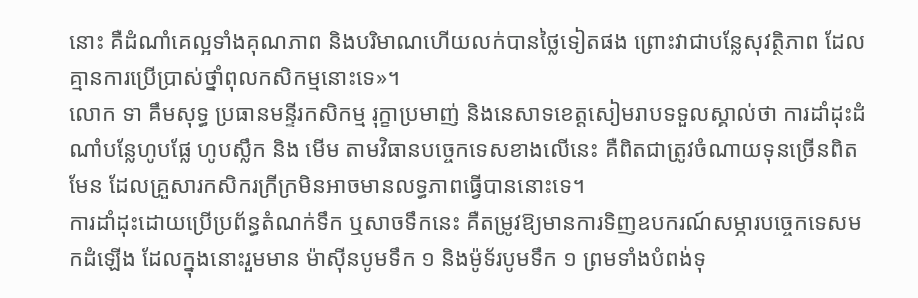នោះ គឺដំណាំគេល្អទាំងគុណភាព និងបរិមាណហើយលក់បានថ្លៃទៀតផង ព្រោះវាជាបន្លែសុវត្ថិភាព ដែលគ្មានការប្រើប្រាស់ថ្នាំពុលកសិកម្មនោះទេ»។
លោក ទា គឹមសុទ្ធ ប្រធានមន្ទីរកសិកម្ម រុក្ខាប្រមាញ់ និងនេសាទខេត្តសៀមរាបទទួលស្គាល់ថា ការដាំដុះដំណាំបន្លែហូបផ្លែ ហូបស្លឹក និង មើម តាមវិធានបច្ចេកទេសខាងលើនេះ គឺពិតជាត្រូវចំណាយទុនច្រើនពិតមែន ដែលគ្រួសារកសិករក្រីក្រមិនអាចមានលទ្ធភាពធ្វើបាននោះទេ។
ការដាំដុះដោយប្រើប្រព័ន្ធតំណក់ទឹក ឬសាចទឹកនេះ គឺតម្រូវឱ្យមានការទិញឧបករណ៍សម្ភារបច្ចេកទេសមកដំឡើង ដែលក្នុងនោះរួមមាន ម៉ាស៊ីនបូមទឹក ១ និងម៉ូទ័របូមទឹក ១ ព្រមទាំងបំពង់ទុ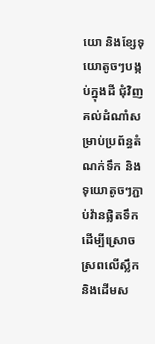យោ និងខ្សែទុយោតូចៗបង្កប់ក្នុងដី ជុំវិញគល់ដំណាំសម្រាប់ប្រព័ន្ធតំណក់ទឹក និង ទុយោតូចៗភ្ជាប់វ៉ានផ្លិតទឹក ដើម្បីស្រោចស្រពលើស្លឹក និងដើមស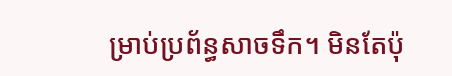ម្រាប់ប្រព័ន្ធសាចទឹក។ មិនតែប៉ុ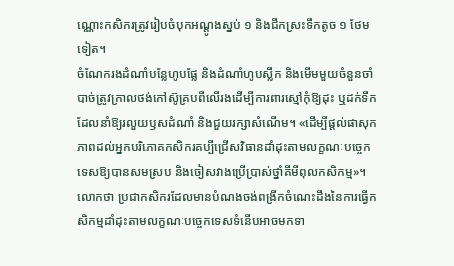ណ្ណោះកសិករត្រូវរៀបចំបុកអណ្ដូងស្នប់ ១ និងជីកស្រះទឹកតូច ១ ថែមទៀត។
ចំណែករងដំណាំបន្លែហូបផ្លែ និងដំណាំហូបស្លឹក និងមើមមួយចំនួនចាំបាច់ត្រូវក្រាលថង់កៅស៊ូគ្របពីលើរងដើម្បីការពារស្មៅកុំឱ្យដុះ ឬដក់ទឹក ដែលនាំឱ្យរលួយឫសដំណាំ និងជួយរក្សាសំណើម។ «ដើម្បីផ្ដល់ផាសុកភាពដល់អ្នកបរិភោគកសិករគប្បីជ្រើសវិធានដាំដុះតាមលក្ខណៈបច្ចេកទេសឱ្យបានសមស្រប និងចៀសវាងប្រើប្រាស់ថ្នាំគីមីពុលកសិកម្ម»។
លោកថា ប្រជាកសិករដែលមានបំណងចង់ពង្រីកចំណេះដឹងនៃការធ្វើកសិកម្មដាំដុះតាមលក្ខណៈបច្ចេកទេសទំនើបអាចមកទា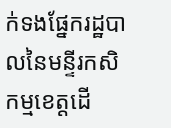ក់ទងផ្នែករដ្ឋបាលនៃមន្ទីរកសិកម្មខេត្តដើ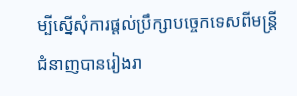ម្បីស្នើសុំការផ្ដល់ប្រឹក្សាបច្ចេកទេសពីមន្ត្រីជំនាញបានរៀងរា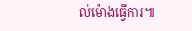ល់ម៉ោងធ្វើការ៕